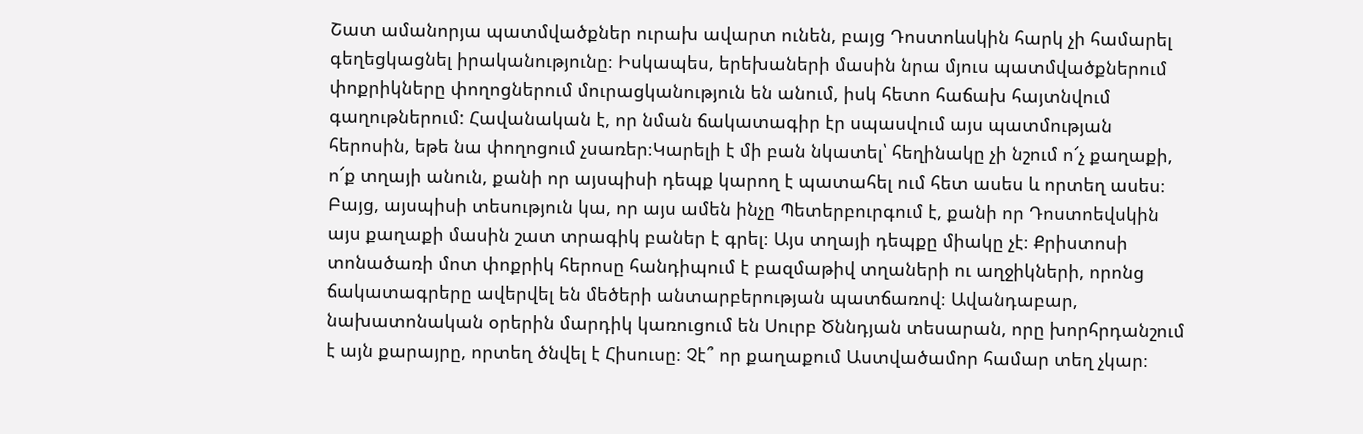Շատ ամանորյա պատմվածքներ ուրախ ավարտ ունեն, բայց Դոստոևսկին հարկ չի համարել գեղեցկացնել իրականությունը։ Իսկապես, երեխաների մասին նրա մյուս պատմվածքներում փոքրիկները փողոցներում մուրացկանություն են անում, իսկ հետո հաճախ հայտնվում գաղութներում: Հավանական է, որ նման ճակատագիր էր սպասվում այս պատմության հերոսին, եթե նա փողոցում չսառեր։Կարելի է մի բան նկատել՝ հեղինակը չի նշում ո՜չ քաղաքի, ո՜ք տղայի անուն, քանի որ այսպիսի դեպք կարող է պատահել ում հետ ասես և որտեղ ասես։ Բայց, այսպիսի տեսություն կա, որ այս ամեն ինչը Պետերբուրգում է, քանի որ Դոստոեվսկին այս քաղաքի մասին շատ տրագիկ բաներ է գրել։ Այս տղայի դեպքը միակը չէ։ Քրիստոսի տոնածառի մոտ փոքրիկ հերոսը հանդիպում է բազմաթիվ տղաների ու աղջիկների, որոնց ճակատագրերը ավերվել են մեծերի անտարբերության պատճառով։ Ավանդաբար, նախատոնական օրերին մարդիկ կառուցում են Սուրբ Ծննդյան տեսարան, որը խորհրդանշում է այն քարայրը, որտեղ ծնվել է Հիսուսը։ Չէ՞ որ քաղաքում Աստվածամոր համար տեղ չկար։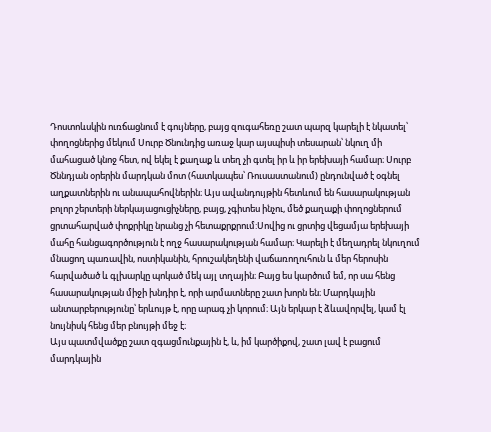Դոստոևսկին ուռճացնում է գույները, բայց զուգահեռը շատ պարզ կարելի է նկատել՝ փողոցներից մեկում Սուրբ Ծնունդից առաջ կար այսպիսի տեսարան՝ նկուղ մի մահացած կնոջ հետ, ով եկել է քաղաք և տեղ չի գտել իր և իր երեխայի համար։ Սուրբ Ծննդյան օրերին մարդկան մոտ (հատկապես՝ Ռուսաստանում) ընդունված է օգնել աղքատներին ու անապահովներին։ Այս ավանդույթին հետևում են հասարակության բոլոր շերտերի ներկայացուցիչները, բայց, չգիտես ինչու, մեծ քաղաքի փողոցներում ցրտահարված փոքրիկը նրանց չի հետաքրքրում:Սովից ու ցրտից վեցամյա երեխայի մահը հանցագործություն է ողջ հասարակության համար։ Կարելի է մեղադրել նկուղում մնացող պառավին, ոստիկանին, հրուշակեղենի վաճառողուհուն և մեր հերոսին հարվածած և գլխարկը պոկած մեկ այլ տղային։ Բայց ես կարծում եմ, որ սա հենց հասարակության միջի խնդիր է, որի արմատները շատ խորն են։ Մարդկային անտարբերությունը՝ երևույթ է, որը արագ չի կորում։ Այն երկար է ձևավորվել, կամ էլ նույնիսկ հենց մեր բնույթի մեջ է։
Այս պատմվածքը շատ զգացմունքային է, և, իմ կարծիքով, շատ լավ է բացում մարդկային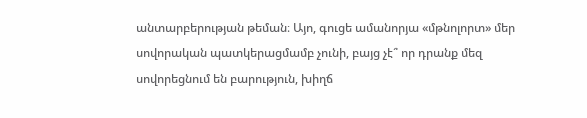անտարբերության թեման։ Այո, գուցե ամանորյա «մթնոլորտ» մեր սովորական պատկերացմամբ չունի, բայց չէ՞ որ դրանք մեզ սովորեցնում են բարություն, խիղճ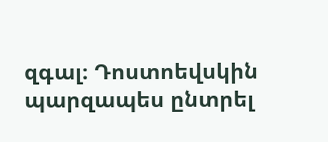զգալ։ Դոստոեվսկին պարզապես ընտրել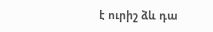է ուրիշ ձև դա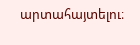արտահայտելու։